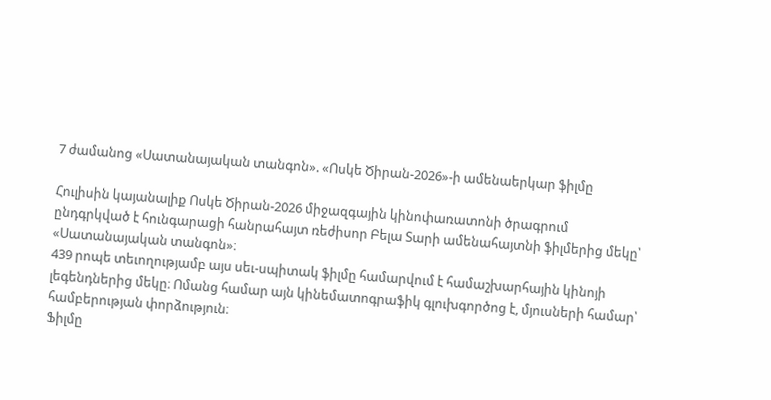7 ժամանոց «Սատանայական տանգոն». «Ոսկե Ծիրան-2026»-ի ամենաերկար ֆիլմը

Հուլիսին կայանալիք Ոսկե Ծիրան-2026 միջազգային կինոփառատոնի ծրագրում ընդգրկված է հունգարացի հանրահայտ ռեժիսոր Բելա Տարի ամենահայտնի ֆիլմերից մեկը՝ «Սատանայական տանգոն»։
439 րոպե տեւողությամբ այս սեւ-սպիտակ ֆիլմը համարվում է համաշխարհային կինոյի լեգենդներից մեկը։ Ոմանց համար այն կինեմատոգրաֆիկ գլուխգործոց է, մյուսների համար՝ համբերության փորձություն։
Ֆիլմը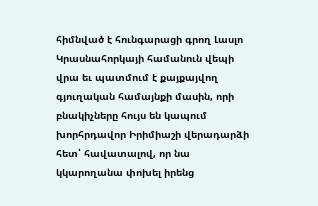հիմնված է հունգարացի գրող Լասլո Կրասնահորկայի համանուն վեպի վրա եւ պատմում է քայքայվող գյուղական համայնքի մասին, որի բնակիչները հույս են կապում խորհրդավոր Իրիմիաշի վերադարձի հետ՝ հավատալով, որ նա կկարողանա փոխել իրենց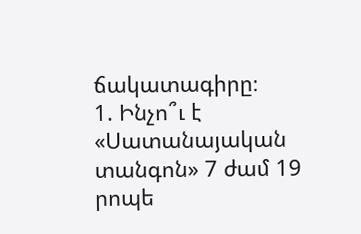ճակատագիրը։
1. Ինչո՞ւ է «Սատանայական տանգոն» 7 ժամ 19 րոպե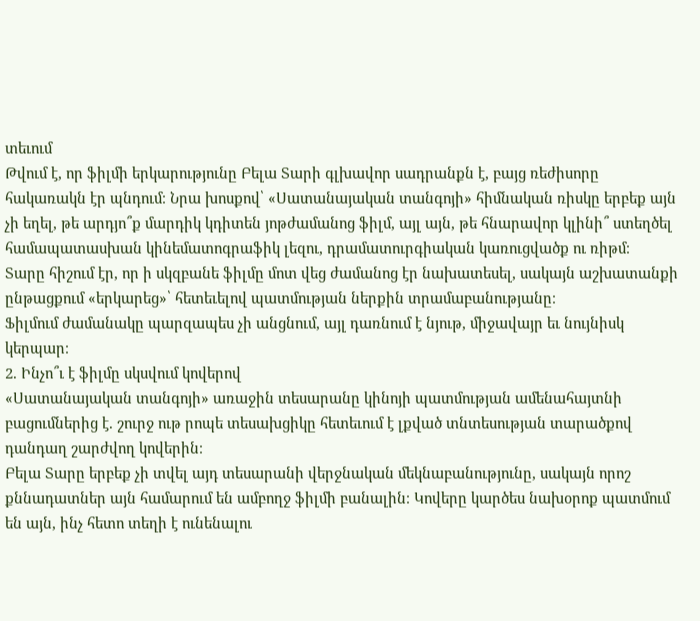տեւում
Թվում է, որ ֆիլմի երկարությունը Բելա Տարի գլխավոր սադրանքն է, բայց ռեժիսորը հակառակն էր պնդում։ Նրա խոսքով՝ «Սատանայական տանգոյի» հիմնական ռիսկը երբեք այն չի եղել, թե արդյո՞ք մարդիկ կդիտեն յոթժամանոց ֆիլմ, այլ այն, թե հնարավոր կլինի՞ ստեղծել համապատասխան կինեմատոգրաֆիկ լեզու, դրամատուրգիական կառուցվածք ու ռիթմ։
Տարը հիշում էր, որ ի սկզբանե ֆիլմը մոտ վեց ժամանոց էր նախատեսել, սակայն աշխատանքի ընթացքում «երկարեց»՝ հետեւելով պատմության ներքին տրամաբանությանը։
Ֆիլմում ժամանակը պարզապես չի անցնում, այլ դառնում է նյութ, միջավայր եւ նույնիսկ կերպար։
2. Ինչո՞ւ է ֆիլմը սկսվում կովերով
«Սատանայական տանգոյի» առաջին տեսարանը կինոյի պատմության ամենահայտնի բացումներից է. շուրջ ութ րոպե տեսախցիկը հետեւում է լքված տնտեսության տարածքով դանդաղ շարժվող կովերին։
Բելա Տարը երբեք չի տվել այդ տեսարանի վերջնական մեկնաբանությունը, սակայն որոշ քննադատներ այն համարում են ամբողջ ֆիլմի բանալին։ Կովերը կարծես նախօրոք պատմում են այն, ինչ հետո տեղի է ունենալու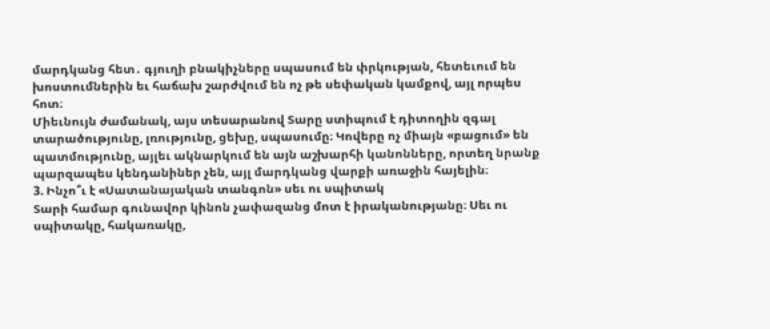մարդկանց հետ․ գյուղի բնակիչները սպասում են փրկության, հետեւում են խոստումներին եւ հաճախ շարժվում են ոչ թե սեփական կամքով, այլ որպես հոտ։
Միեւնույն ժամանակ, այս տեսարանով Տարը ստիպում է դիտողին զգալ տարածությունը, լռությունը, ցեխը, սպասումը։ Կովերը ոչ միայն «բացում» են պատմությունը, այլեւ ակնարկում են այն աշխարհի կանոնները, որտեղ նրանք պարզապես կենդանիներ չեն, այլ մարդկանց վարքի առաջին հայելին։
3. Ինչո՞ւ է «Սատանայական տանգոն» սեւ ու սպիտակ
Տարի համար գունավոր կինոն չափազանց մոտ է իրականությանը։ Սեւ ու սպիտակը, հակառակը,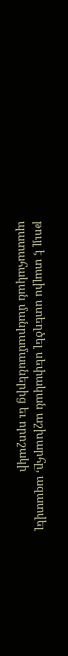թույլ է տալիս ստեղծել սեփական աշխարհը, ազատվել պատահական մանրամասներից եւ որոշակի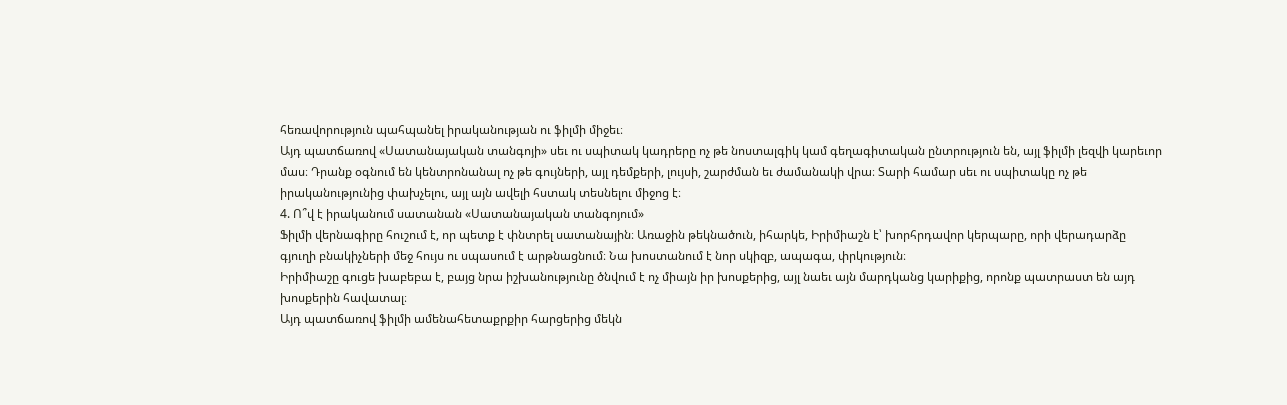հեռավորություն պահպանել իրականության ու ֆիլմի միջեւ։
Այդ պատճառով «Սատանայական տանգոյի» սեւ ու սպիտակ կադրերը ոչ թե նոստալգիկ կամ գեղագիտական ընտրություն են, այլ ֆիլմի լեզվի կարեւոր մաս։ Դրանք օգնում են կենտրոնանալ ոչ թե գույների, այլ դեմքերի, լույսի, շարժման եւ ժամանակի վրա։ Տարի համար սեւ ու սպիտակը ոչ թե իրականությունից փախչելու, այլ այն ավելի հստակ տեսնելու միջոց է։
4. Ո՞վ է իրականում սատանան «Սատանայական տանգոյում»
Ֆիլմի վերնագիրը հուշում է, որ պետք է փնտրել սատանային։ Առաջին թեկնածուն, իհարկե, Իրիմիաշն է՝ խորհրդավոր կերպարը, որի վերադարձը գյուղի բնակիչների մեջ հույս ու սպասում է արթնացնում։ Նա խոստանում է նոր սկիզբ, ապագա, փրկություն։
Իրիմիաշը գուցե խաբեբա է, բայց նրա իշխանությունը ծնվում է ոչ միայն իր խոսքերից, այլ նաեւ այն մարդկանց կարիքից, որոնք պատրաստ են այդ խոսքերին հավատալ։
Այդ պատճառով ֆիլմի ամենահետաքրքիր հարցերից մեկն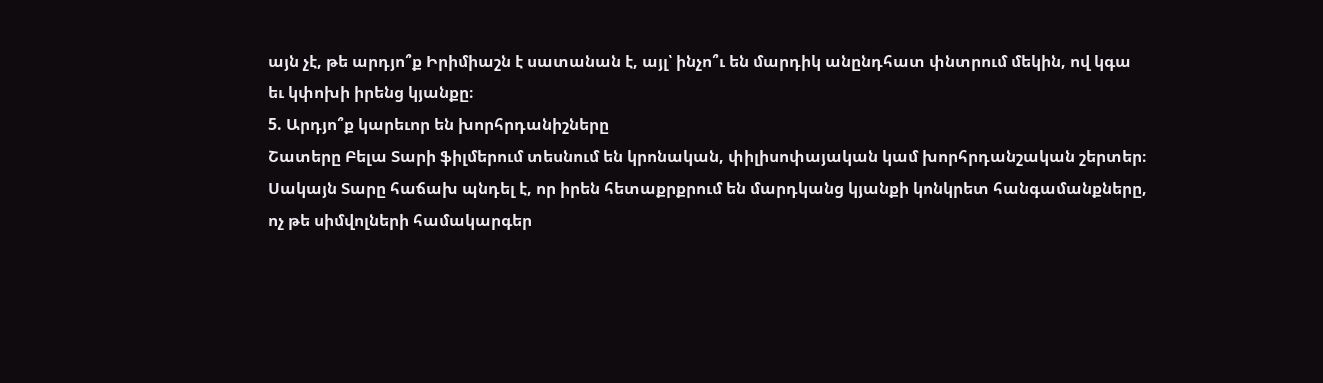այն չէ, թե արդյո՞ք Իրիմիաշն է սատանան է, այլ՝ ինչո՞ւ են մարդիկ անընդհատ փնտրում մեկին, ով կգա եւ կփոխի իրենց կյանքը։
5. Արդյո՞ք կարեւոր են խորհրդանիշները
Շատերը Բելա Տարի ֆիլմերում տեսնում են կրոնական, փիլիսոփայական կամ խորհրդանշական շերտեր։ Սակայն Տարը հաճախ պնդել է, որ իրեն հետաքրքրում են մարդկանց կյանքի կոնկրետ հանգամանքները, ոչ թե սիմվոլների համակարգեր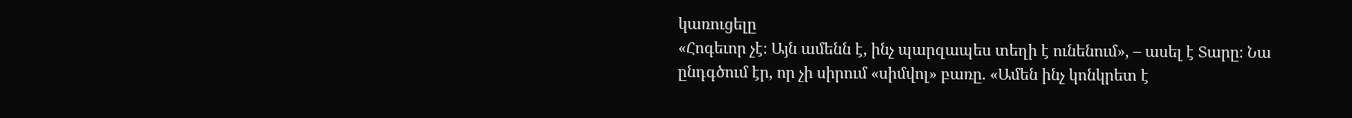կառուցելը
«Հոգեւոր չէ։ Այն ամենն է, ինչ պարզապես տեղի է ունենում», – ասել է Տարը։ Նա ընդգծում էր, որ չի սիրում «սիմվոլ» բառը. «Ամեն ինչ կոնկրետ է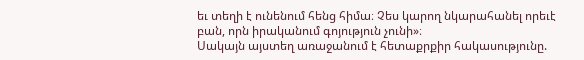եւ տեղի է ունենում հենց հիմա։ Չես կարող նկարահանել որեւէ բան, որն իրականում գոյություն չունի»։
Սակայն այստեղ առաջանում է հետաքրքիր հակասությունը.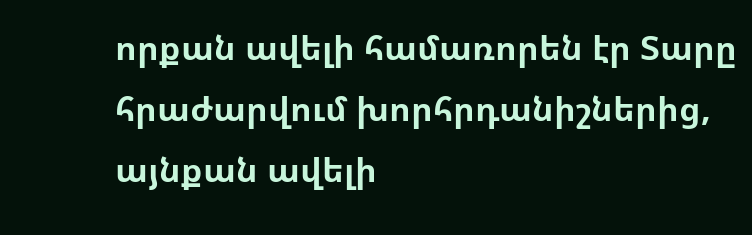որքան ավելի համառորեն էր Տարը հրաժարվում խորհրդանիշներից, այնքան ավելի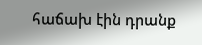հաճախ էին դրանք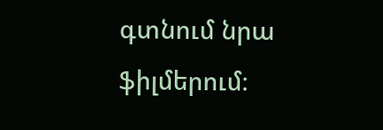գտնում նրա ֆիլմերում։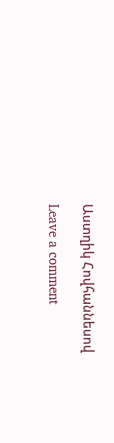Աստղիկ Հովհաննեսով

Leave a comment